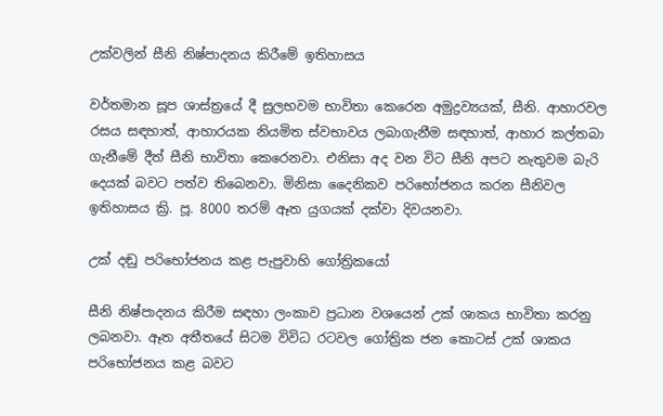උක්වලින් සීනි නිෂ්පාදනය කිරීමේ ඉතිහාසය

වර්තමාන සූප ශාස්ත්‍රයේ දී සුලභවම භාවිතා කෙරෙන අමුද්‍රව්‍යයක්, සීනි. ආහාරවල රසය සඳහාත්, ආහාරයක නියමිත ස්වභාවය ලබාගැනීම සඳහාත්, ආහාර කල්තබා ගැනීමේ දීත් සීනි භාවිතා කෙරෙනවා. එනිසා අද වන විට සීනි අපට නැතුවම බැරි දෙයක් බවට පත්ව තිබෙනවා. මිනිසා දෛනිකව පරිභෝජනය කරන සීනිවල ඉතිහාසය ක්‍රි. පූ. 8000 තරම් ඈත යුගයක් දක්වා දිවයනවා.

උක් දඬු පරිභෝජනය කළ පැපුවාහි ගෝත්‍රිකයෝ

සීනි නිෂ්පාදනය කිරීම සඳහා ලංකාව ප්‍රධාන වශයෙන් උක් ශාකය භාවිතා කරනු ලබනවා. ඈත අතීතයේ සිටම විවිධ රටවල ගෝත්‍රික ජන කොටස් උක් ශාකය පරිභෝජනය කළ බවට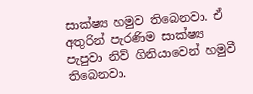සාක්ෂ්‍ය හමුව තිබෙනවා. ඒ අතුරින් පැරණිම සාක්ෂ්‍ය පැපුවා නිව් ගිනියාවෙන් හමුවී තිබෙනවා.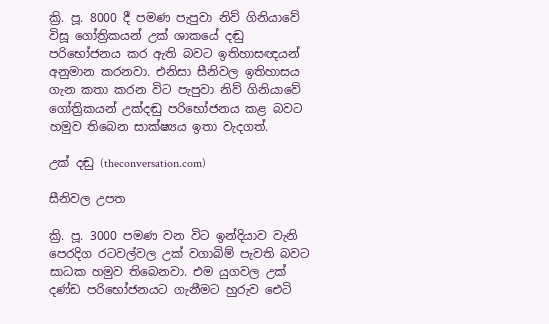ක්‍රි. පූ. 8000 දී පමණ පැපුවා නිව් ගිනියාවේ විසූ ගෝත්‍රිකයන් උක් ශාකයේ දඬු පරිභෝජනය කර ඇති බවට ඉතිහාසඥයන් අනුමාන කරනවා. එනිසා සීනිවල ඉතිහාසය ගැන කතා කරන විට පැපුවා නිව් ගිනියාවේ ගෝත්‍රිකයන් උක්දඬු පරිභෝජනය කළ බවට හමුව තිබෙන සාක්ෂ්‍යය ඉතා වැදගත්.

උක් දඬු (theconversation.com)

සීනිවල උපත

ක්‍රි. පූ. 3000 පමණ වන විට ඉන්දියාව වැනි පෙරදිග රටවල්වල උක් වගාබිම් පැවති බවට සාධක හමුව තිබෙනවා. එම යුගවල උක් දණ්ඩ පරිභෝජනයට ගැනීමට හුරුව ඓටි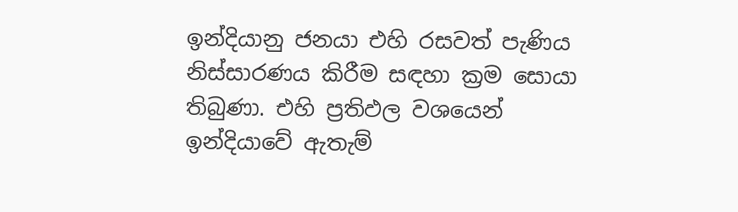ඉන්දියානු ජනයා එහි රසවත් පැණිය නිස්සාරණය කිරීම සඳහා ක්‍රම සොයා තිබුණා. එහි ප්‍රතිඵල වශයෙන් ඉන්දියාවේ ඇතැම්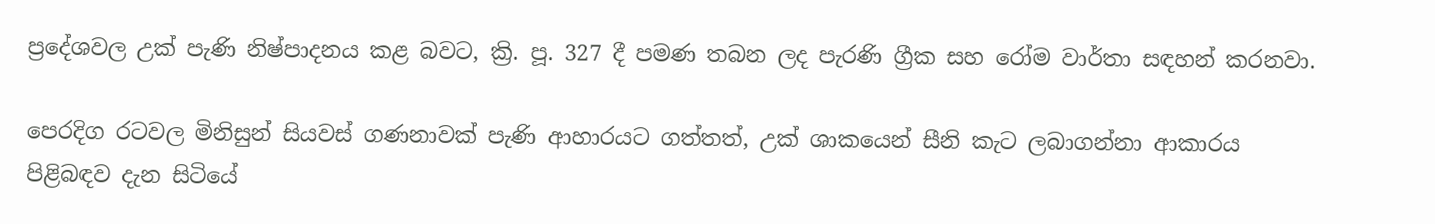ප්‍රදේශවල උක් පැණි නිෂ්පාදනය කළ බවට, ක්‍රි. පූ. 327 දී පමණ තබන ලද පැරණි ග්‍රීක සහ රෝම වාර්තා සඳහන් කරනවා.

පෙරදිග රටවල මිනිසුන් සියවස් ගණනාවක් පැණි ආහාරයට ගත්තත්, උක් ශාකයෙන් සීනි කැට ලබාගන්නා ආකාරය පිළිබඳව දැන සිටියේ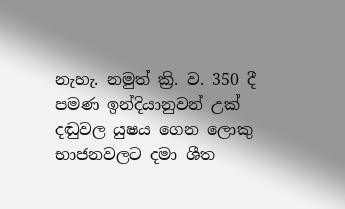නැහැ. නමුත් ක්‍රි. ව. 350 දී පමණ ඉන්දියානුවන් උක් දඬුවල යුෂය ගෙන ලොකු භාජනවලට දමා ශීත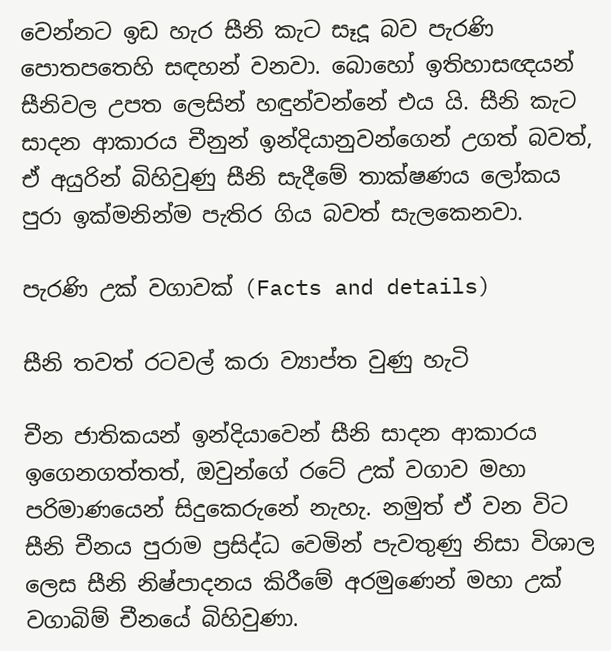වෙන්නට ඉඩ හැර සීනි කැට සෑදූ බව පැරණි පොතපතෙහි සඳහන් වනවා. බොහෝ ඉතිහාසඥයන් සීනිවල උපත ලෙසින් හඳුන්වන්නේ එය යි. සීනි කැට සාදන ආකාරය චීනුන් ඉන්දියානුවන්ගෙන් උගත් බවත්, ඒ අයුරින් බිහිවුණු සීනි සැදීමේ තාක්ෂණය ලෝකය පුරා ඉක්මනින්ම පැතිර ගිය බවත් සැලකෙනවා.

පැරණි උක් වගාවක් (Facts and details)

සීනි තවත් රටවල් කරා ව්‍යාප්ත වුණු හැටි

චීන ජාතිකයන් ඉන්දියාවෙන් සීනි සාදන ආකාරය ඉගෙනගත්තත්, ඔවුන්ගේ රටේ උක් වගාව මහා පරිමාණයෙන් සිදුකෙරුනේ නැහැ. නමුත් ඒ වන විට සීනි චීනය පුරාම ප්‍රසිද්ධ වෙමින් පැවතුණු නිසා විශාල ලෙස සීනි නිෂ්පාදනය කිරීමේ අරමුණෙන් මහා උක් වගාබිම් චීනයේ බිහිවුණා.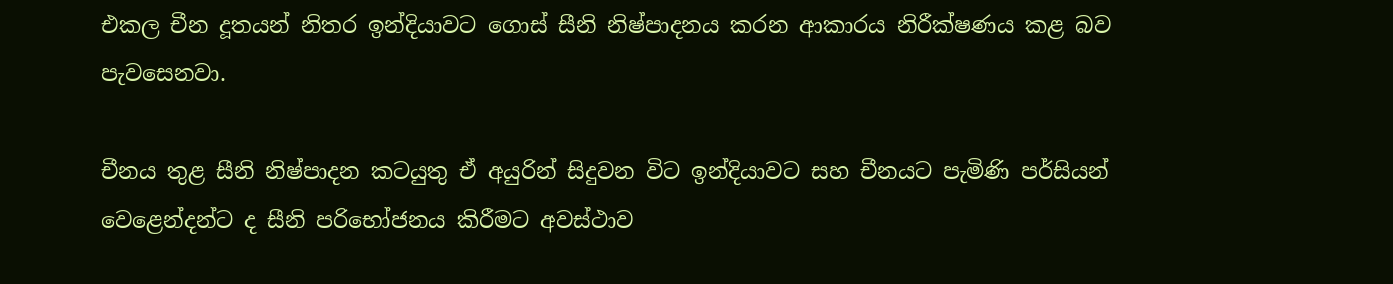එකල චීන දූතයන් නිතර ඉන්දියාවට ගොස් සීනි නිෂ්පාදනය කරන ආකාරය නිරීක්ෂණය කළ බව පැවසෙනවා.

චීනය තුළ සීනි නිෂ්පාදන කටයුතු ඒ අයුරින් සිදුවන විට ඉන්දියාවට සහ චීනයට පැමිණි පර්සියන් වෙළෙන්දන්ට ද සීනි පරිභෝජනය කිරීමට අවස්ථාව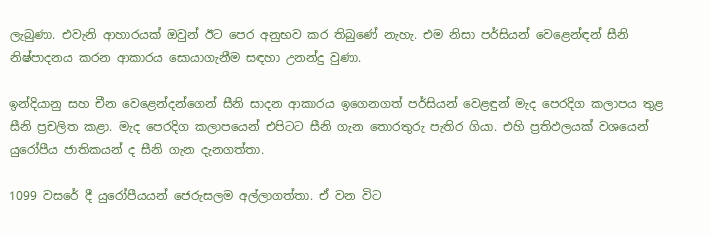ලැබුණා. එවැනි ආහාරයක් ඔවුන් ඊට පෙර අනුභව කර තිබුණේ නැහැ. එම නිසා පර්සියන් වෙළෙන්ඳන් සීනි නිෂ්පාදනය කරන ආකාරය සොයාගැනීම සඳහා උනන්දු වුණා.

ඉන්දියානු සහ චීන වෙළෙන්දන්ගෙන් සීනි සාදන ආකාරය ඉගෙනගත් පර්සියන් වෙළඳුන් මැද පෙරදිග කලාපය තුළ සීනි ප්‍රචලිත කළා. මැද පෙරදිග කලාපයෙන් එපිටට සීනි ගැන තොරතුරු පැතිර ගියා. එහි ප්‍රතිඵලයක් වශයෙන් යුරෝපීය ජාතිකයන් ද සීනි ගැන දැනගත්තා.

1099 වසරේ දී යුරෝපීයයන් ජෙරුසලම අල්ලාගත්තා. ඒ වන විට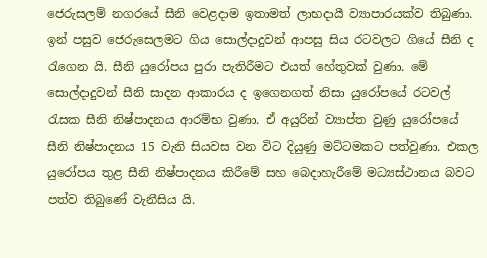ජෙරුසලම් නගරයේ සීනි වෙළදාම ඉතාමත් ලාභදායී ව්‍යාපාරයක්ව තිබුණා. ඉන් පසුව ජෙරුසෙලමට ගිය සොල්දාදුවන් ආපසු සිය රටවලට ගියේ සීනි ද රැගෙන යි. සීනි යුරෝපය පුරා පැතිරීමට එයත් හේතුවක් වුණා. මේ සොල්දාදුවන් සීනි සාදන ආකාරය ද ඉගෙනගත් නිසා යුරෝපයේ රටවල් රැසක සීනි නිෂ්පාදනය ආරම්භ වුණා. ඒ අයුරින් ව්‍යාප්ත වුණු යුරෝපයේ සීනි නිෂ්පාදනය 15 වැනි සියවස වන විට දියුණු මට්ටමකට පත්වුණා. එකල යුරෝපය තුළ සීනි නිෂ්පාදනය කිරීමේ සහ බෙදාහැරීමේ මධ්‍යස්ථානය බවට පත්ව තිබුණේ වැනීසිය යි.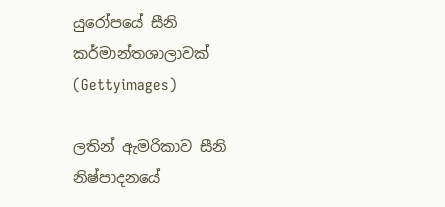යුරෝපයේ සීනි කර්මාන්තශාලාවක් (Gettyimages)

ලතින් ඇමරිකාව සීනි නිෂ්පාදනයේ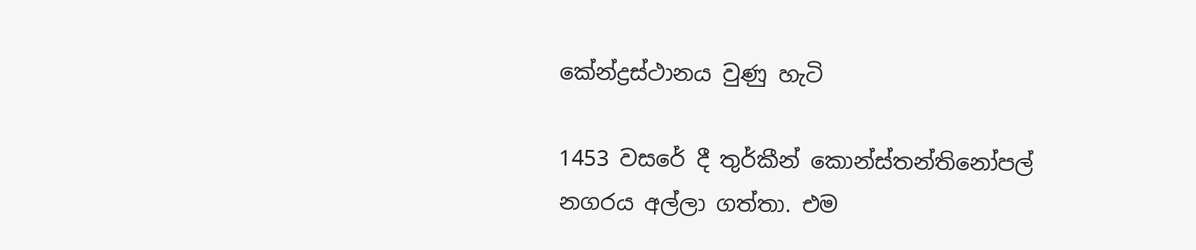කේන්ද්‍රස්ථානය වුණු හැටි

1453 වසරේ දී තුර්කීන් කොන්ස්තන්තිනෝපල් නගරය අල්ලා ගත්තා. එම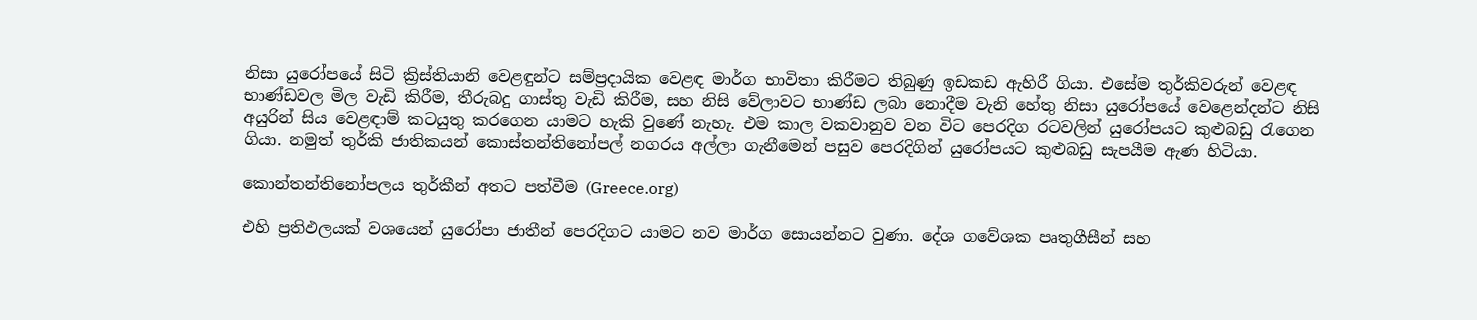නිසා යුරෝපයේ සිටි ක්‍රිස්තියානි වෙළඳුන්ට සම්ප්‍රදායික වෙළඳ මාර්ග භාවිතා කිරීමට තිබුණු ඉඩකඩ ඇහිරී ගියා. එසේම තුර්කිවරුන් වෙළඳ භාණ්ඩවල මිල වැඩි කිරීම, තීරුබදු ගාස්තු වැඩි කිරීම, සහ නිසි වේලාවට භාණ්ඩ ලබා නොදීම වැනි හේතු නිසා යුරෝපයේ වෙළෙන්දන්ට නිසි අයුරින් සිය වෙළඳාම් කටයුතු කරගෙන යාමට හැකි වුණේ නැහැ. එම කාල වකවානුව වන විට පෙරදිග රටවලින් යුරෝපයට කුළුබඩු රැගෙන ගියා. නමුත් තුර්කි ජාතිකයන් කොස්තන්තිනෝපල් නගරය අල්ලා ගැනීමෙන් පසුව පෙරදිගින් යුරෝපයට කුළුබඩු සැපයීම ඇණ හිටියා.

කොන්තන්තිනෝපලය තුර්කීන් අතට පත්වීම (Greece.org)

එහි ප්‍රතිඵලයක් වශයෙන් යුරෝපා ජාතීන් පෙරදිගට යාමට නව මාර්ග සොයන්නට වුණා. දේශ ගවේශක පෘතුගීසීන් සහ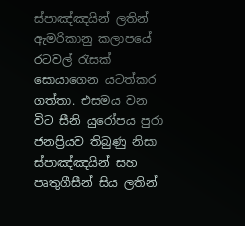ස්පාඤ්ඤයින් ලතින් ඇමරිකානු කලාපයේ රටවල් රැසක් සොයාගෙන යටත්කර ගත්තා. එසමය වන විට සීනි යුරෝපය පුරා ජනප්‍රියව තිබුණු නිසා ස්පාඤ්ඤයින් සහ පෘතුගීසීන් සිය ලතින්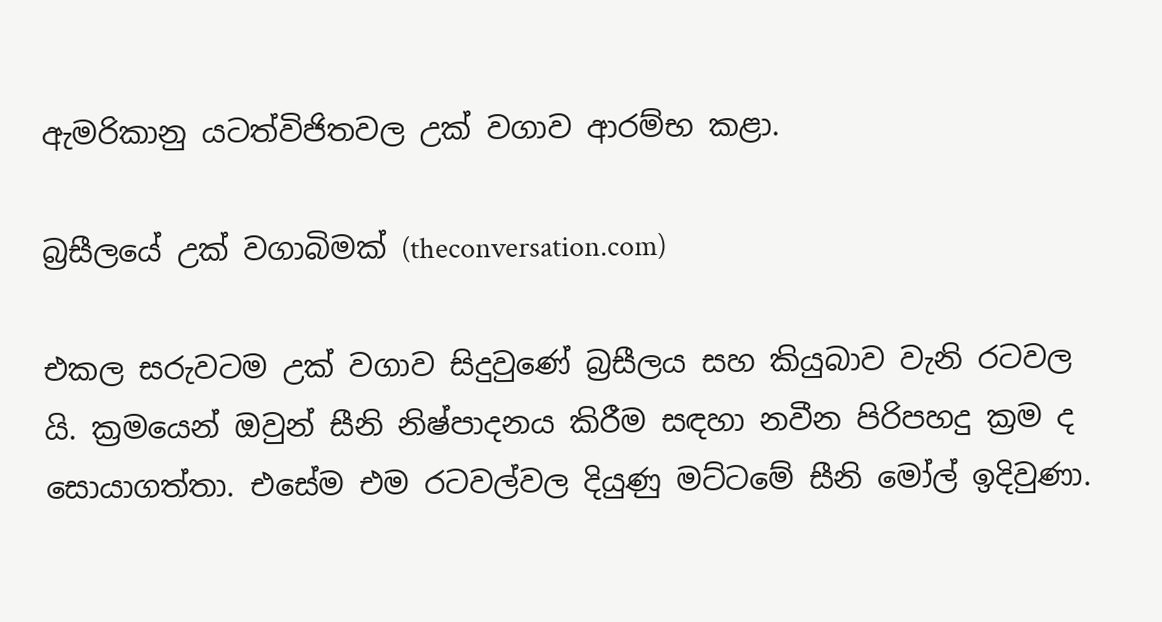ඇමරිකානු යටත්විජිතවල උක් වගාව ආරම්භ කළා.

බ්‍රසීලයේ උක් වගාබිමක් (theconversation.com)

එකල සරුවටම උක් වගාව සිදුවුණේ බ්‍රසීලය සහ කියුබාව වැනි රටවල යි. ක්‍රමයෙන් ඔවුන් සීනි නිෂ්පාදනය කිරීම සඳහා නවීන පිරිපහදු ක්‍රම ද සොයාගත්තා. එසේම එම රටවල්වල දියුණු මට්ටමේ සීනි මෝල් ඉදිවුණා.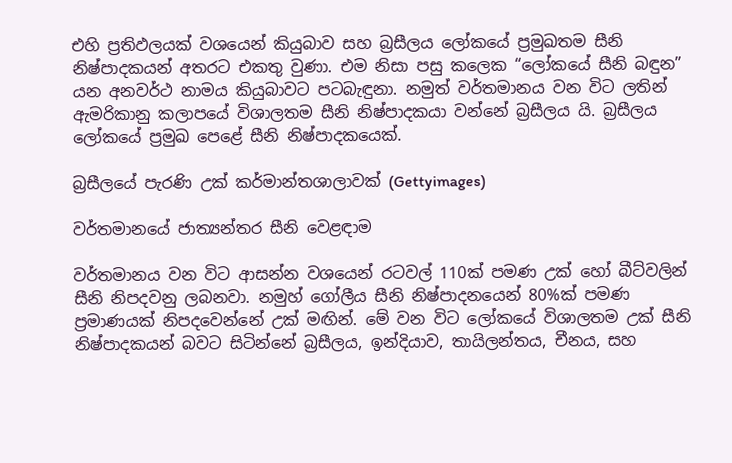එහි ප්‍රතිඵලයක් වශයෙන් කියුබාව සහ බ්‍රසීලය ලෝකයේ ප්‍රමුඛතම සීනි නිෂ්පාදකයන් අතරට එකතු වුණා. එම නිසා පසු කලෙක “ලෝකයේ සීනි බඳුන” යන අනවර්ථ නාමය කියුබාවට පටබැඳුනා. නමුත් වර්තමානය වන විට ලතින් ඇමරිකානු කලාපයේ විශාලතම සීනි නිෂ්පාදකයා වන්නේ බ්‍රසීලය යි. බ්‍රසීලය ලෝකයේ ප්‍රමුඛ පෙළේ සීනි නිෂ්පාදකයෙක්.

බ්‍රසීලයේ පැරණි උක් කර්මාන්තශාලාවක් (Gettyimages)

වර්තමානයේ ජාත්‍යන්තර සීනි වෙළඳාම

වර්තමානය වන විට ආසන්න වශයෙන් රටවල් 110ක් පමණ උක් හෝ බීට්වලින් සීනි නිපදවනු ලබනවා. නමුහ් ගෝලීය සීනි නිෂ්පාදනයෙන් 80%ක් පමණ ප්‍රමාණයක් නිපදවෙන්නේ උක් මඟින්. මේ වන විට ලෝකයේ විශාලතම උක් සීනි නිෂ්පාදකයන් බවට සිටින්නේ බ්‍රසීලය, ඉන්දියාව, තායිලන්තය, චීනය, සහ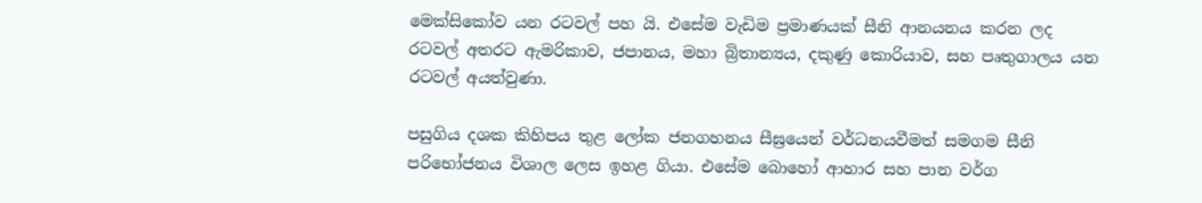මෙක්සිකෝව යන රටවල් පහ යි. එසේම වැඩිම ප්‍රමාණයක් සීනි ආනයනය කරන ලද රටවල් අතරට ඇමරිකාව, ජපානය, මහා බ්‍රිතාන්‍යය, දකුණු කොරියාව, සහ පෘතුගාලය යන රටවල් අයත්වුණා.

පසුගිය දශක කිහිපය තුළ ලෝක ජනගහනය සීඝ්‍රයෙන් වර්ධනයවීමත් සමගම සීනි පරිභෝජනය විශාල ලෙස ඉහළ ගියා. එසේම බොහෝ ආහාර සහ පාන වර්ග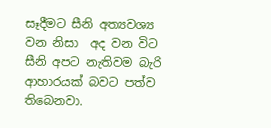සෑදීමට සීනි අත්‍යවශ්‍ය වන නිසා  අද වන විට සීනි අපට නැතිවම බැරි ආහාරයක් බවට පත්ව තිබෙනවා.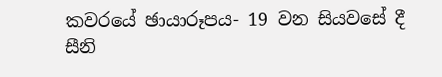කවරයේ ඡායාරූපය- 19 වන සියවසේ දී සීනි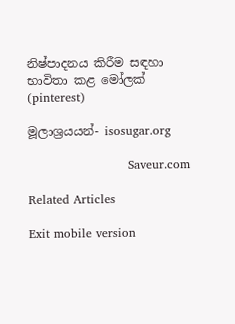නිෂ්පාදනය කිරීම සඳහා භාවිතා කළ මෝලක් (pinterest)

මූලාශ්‍රයයන්- isosugar.org

                         Saveur.com

Related Articles

Exit mobile version